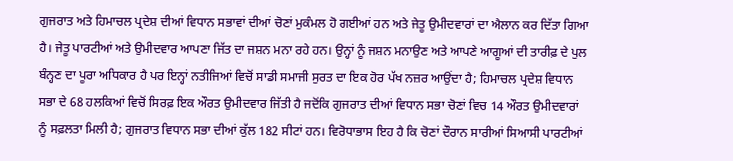ਗੁਜਰਾਤ ਅਤੇ ਹਿਮਾਚਲ ਪ੍ਰਦੇਸ਼ ਦੀਆਂ ਵਿਧਾਨ ਸਭਾਵਾਂ ਦੀਆਂ ਚੋਣਾਂ ਮੁਕੰਮਲ ਹੋ ਗਈਆਂ ਹਨ ਅਤੇ ਜੇਤੂ ਉਮੀਦਵਾਰਾਂ ਦਾ ਐਲਾਨ ਕਰ ਦਿੱਤਾ ਗਿਆ ਹੈ। ਜੇਤੂ ਪਾਰਟੀਆਂ ਅਤੇ ਉਮੀਦਵਾਰ ਆਪਣਾ ਜਿੱਤ ਦਾ ਜਸ਼ਨ ਮਨਾ ਰਹੇ ਹਨ। ਉਨ੍ਹਾਂ ਨੂੰ ਜਸ਼ਨ ਮਨਾਉਣ ਅਤੇ ਆਪਣੇ ਆਗੂਆਂ ਦੀ ਤਾਰੀਫ਼ ਦੇ ਪੁਲ ਬੰਨ੍ਹਣ ਦਾ ਪੂਰਾ ਅਧਿਕਾਰ ਹੈ ਪਰ ਇਨ੍ਹਾਂ ਨਤੀਜਿਆਂ ਵਿਚੋਂ ਸਾਡੀ ਸਮਾਜੀ ਸੁਰਤ ਦਾ ਇਕ ਹੋਰ ਪੱਖ ਨਜ਼ਰ ਆਉਂਦਾ ਹੈ; ਹਿਮਾਚਲ ਪ੍ਰਦੇਸ਼ ਵਿਧਾਨ ਸਭਾ ਦੇ 68 ਹਲਕਿਆਂ ਵਿਚੋਂ ਸਿਰਫ਼ ਇਕ ਔਰਤ ਉਮੀਦਵਾਰ ਜਿੱਤੀ ਹੈ ਜਦੋਂਕਿ ਗੁਜਰਾਤ ਦੀਆਂ ਵਿਧਾਨ ਸਭਾ ਚੋਣਾਂ ਵਿਚ 14 ਔਰਤ ਉਮੀਦਵਾਰਾਂ ਨੂੰ ਸਫ਼ਲਤਾ ਮਿਲੀ ਹੈ; ਗੁਜਰਾਤ ਵਿਧਾਨ ਸਭਾ ਦੀਆਂ ਕੁੱਲ 182 ਸੀਟਾਂ ਹਨ। ਵਿਰੋਧਾਭਾਸ ਇਹ ਹੈ ਕਿ ਚੋਣਾਂ ਦੌਰਾਨ ਸਾਰੀਆਂ ਸਿਆਸੀ ਪਾਰਟੀਆਂ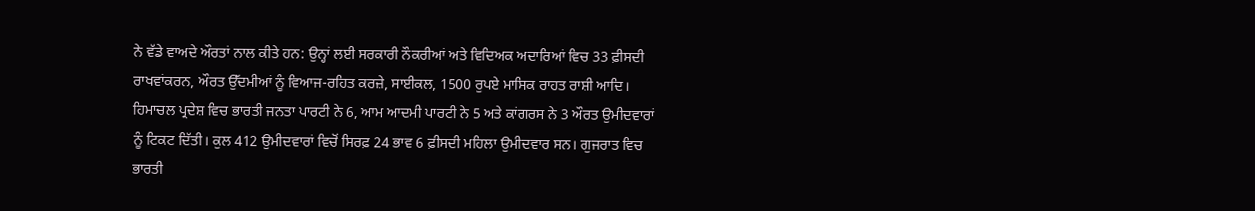ਨੇ ਵੱਡੇ ਵਾਅਦੇ ਔਰਤਾਂ ਨਾਲ ਕੀਤੇ ਹਨ: ਉਨ੍ਹਾਂ ਲਈ ਸਰਕਾਰੀ ਨੌਕਰੀਆਂ ਅਤੇ ਵਿਦਿਅਕ ਅਦਾਰਿਆਂ ਵਿਚ 33 ਫ਼ੀਸਦੀ ਰਾਖਵਾਂਕਰਨ, ਔਰਤ ਉੱਦਮੀਆਂ ਨੂੰ ਵਿਆਜ-ਰਹਿਤ ਕਰਜ਼ੇ, ਸਾਈਕਲ, 1500 ਰੁਪਏ ਮਾਸਿਕ ਰਾਹਤ ਰਾਸ਼ੀ ਆਦਿ।
ਹਿਮਾਚਲ ਪ੍ਰਦੇਸ਼ ਵਿਚ ਭਾਰਤੀ ਜਨਤਾ ਪਾਰਟੀ ਨੇ 6, ਆਮ ਆਦਮੀ ਪਾਰਟੀ ਨੇ 5 ਅਤੇ ਕਾਂਗਰਸ ਨੇ 3 ਔਰਤ ਉਮੀਦਵਾਰਾਂ ਨੂੰ ਟਿਕਟ ਦਿੱਤੀ। ਕੁਲ 412 ਉਮੀਦਵਾਰਾਂ ਵਿਚੋਂ ਸਿਰਫ਼ 24 ਭਾਵ 6 ਫ਼ੀਸਦੀ ਮਹਿਲਾ ਉਮੀਦਵਾਰ ਸਨ। ਗੁਜਰਾਤ ਵਿਚ ਭਾਰਤੀ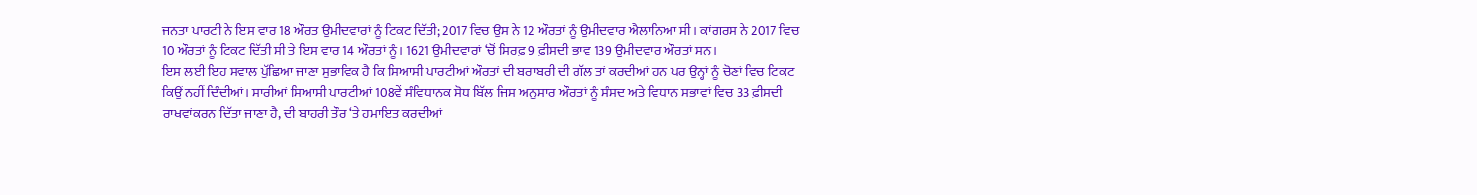ਜਨਤਾ ਪਾਰਟੀ ਨੇ ਇਸ ਵਾਰ 18 ਔਰਤ ਉਮੀਦਵਾਰਾਂ ਨੂੰ ਟਿਕਟ ਦਿੱਤੀ; 2017 ਵਿਚ ਉਸ ਨੇ 12 ਔਰਤਾਂ ਨੂੰ ਉਮੀਦਵਾਰ ਐਲਾਨਿਆ ਸੀ। ਕਾਂਗਰਸ ਨੇ 2017 ਵਿਚ 10 ਔਰਤਾਂ ਨੂੰ ਟਿਕਟ ਦਿੱਤੀ ਸੀ ਤੇ ਇਸ ਵਾਰ 14 ਔਰਤਾਂ ਨੂੰ। 1621 ਉਮੀਦਵਾਰਾਂ ‘ਚੋਂ ਸਿਰਫ਼ 9 ਫ਼ੀਸਦੀ ਭਾਵ 139 ਉਮੀਦਵਾਰ ਔਰਤਾਂ ਸਨ।
ਇਸ ਲਈ ਇਹ ਸਵਾਲ ਪੁੱਛਿਆ ਜਾਣਾ ਸੁਭਾਵਿਕ ਹੈ ਕਿ ਸਿਆਸੀ ਪਾਰਟੀਆਂ ਔਰਤਾਂ ਦੀ ਬਰਾਬਰੀ ਦੀ ਗੱਲ ਤਾਂ ਕਰਦੀਆਂ ਹਨ ਪਰ ਉਨ੍ਹਾਂ ਨੂੰ ਚੋਣਾਂ ਵਿਚ ਟਿਕਟ ਕਿਉਂ ਨਹੀਂ ਦਿੰਦੀਆਂ। ਸਾਰੀਆਂ ਸਿਆਸੀ ਪਾਰਟੀਆਂ 108ਵੇਂ ਸੰਵਿਧਾਨਕ ਸੋਧ ਬਿੱਲ ਜਿਸ ਅਨੁਸਾਰ ਔਰਤਾਂ ਨੂੰ ਸੰਸਦ ਅਤੇ ਵਿਧਾਨ ਸਭਾਵਾਂ ਵਿਚ 33 ਫ਼ੀਸਦੀ ਰਾਖਵਾਂਕਰਨ ਦਿੱਤਾ ਜਾਣਾ ਹੈ, ਦੀ ਬਾਹਰੀ ਤੌਰ ‘ਤੇ ਹਮਾਇਤ ਕਰਦੀਆਂ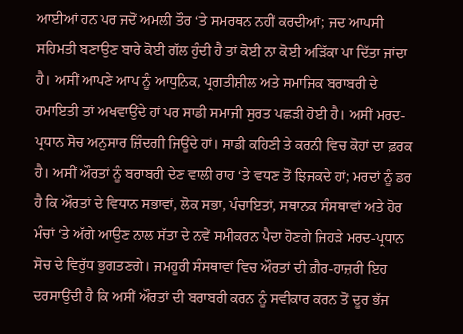ਆਈਆਂ ਹਨ ਪਰ ਜਦੋਂ ਅਮਲੀ ਤੌਰ ‘ਤੇ ਸਮਰਥਨ ਨਹੀਂ ਕਰਦੀਆਂ; ਜਦ ਆਪਸੀ ਸਹਿਮਤੀ ਬਣਾਉਣ ਬਾਰੇ ਕੋਈ ਗੱਲ ਹੁੰਦੀ ਹੈ ਤਾਂ ਕੋਈ ਨਾ ਕੋਈ ਅੜਿੱਕਾ ਪਾ ਦਿੱਤਾ ਜਾਂਦਾ ਹੈ। ਅਸੀਂ ਆਪਣੇ ਆਪ ਨੂੰ ਆਧੁਨਿਕ, ਪ੍ਰਗਤੀਸ਼ੀਲ ਅਤੇ ਸਮਾਜਿਕ ਬਰਾਬਰੀ ਦੇ ਹਮਾਇਤੀ ਤਾਂ ਅਖਵਾਉਂਦੇ ਹਾਂ ਪਰ ਸਾਡੀ ਸਮਾਜੀ ਸੁਰਤ ਪਛੜੀ ਹੋਈ ਹੈ। ਅਸੀਂ ਮਰਦ-ਪ੍ਰਧਾਨ ਸੋਚ ਅਨੁਸਾਰ ਜ਼ਿੰਦਗੀ ਜਿਊਂਦੇ ਹਾਂ। ਸਾਡੀ ਕਹਿਣੀ ਤੇ ਕਰਨੀ ਵਿਚ ਕੋਹਾਂ ਦਾ ਫ਼ਰਕ ਹੈ। ਅਸੀਂ ਔਰਤਾਂ ਨੂੰ ਬਰਾਬਰੀ ਦੇਣ ਵਾਲੀ ਰਾਹ ‘ਤੇ ਵਧਣ ਤੋਂ ਝਿਜਕਦੇ ਹਾਂ; ਮਰਦਾਂ ਨੂੰ ਡਰ ਹੈ ਕਿ ਔਰਤਾਂ ਦੇ ਵਿਧਾਨ ਸਭਾਵਾਂ, ਲੋਕ ਸਭਾ, ਪੰਚਾਇਤਾਂ, ਸਥਾਨਕ ਸੰਸਥਾਵਾਂ ਅਤੇ ਹੋਰ ਮੰਚਾਂ ‘ਤੇ ਅੱਗੇ ਆਉਣ ਨਾਲ ਸੱਤਾ ਦੇ ਨਵੇਂ ਸਮੀਕਰਨ ਪੈਦਾ ਹੋਣਗੇ ਜਿਹੜੇ ਮਰਦ-ਪ੍ਰਧਾਨ ਸੋਚ ਦੇ ਵਿਰੁੱਧ ਭੁਗਤਣਗੇ। ਜਮਹੂਰੀ ਸੰਸਥਾਵਾਂ ਵਿਚ ਔਰਤਾਂ ਦੀ ਗ਼ੈਰ-ਹਾਜ਼ਰੀ ਇਹ ਦਰਸਾਉਂਦੀ ਹੈ ਕਿ ਅਸੀਂ ਔਰਤਾਂ ਦੀ ਬਰਾਬਰੀ ਕਰਨ ਨੂੰ ਸਵੀਕਾਰ ਕਰਨ ਤੋਂ ਦੂਰ ਭੱਜ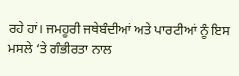ਰਹੇ ਹਾਂ। ਜਮਹੂਰੀ ਜਥੇਬੰਦੀਆਂ ਅਤੇ ਪਾਰਟੀਆਂ ਨੂੰ ਇਸ ਮਸਲੇ ‘ਤੇ ਗੰਭੀਰਤਾ ਨਾਲ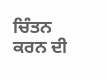ਚਿੰਤਨ ਕਰਨ ਦੀ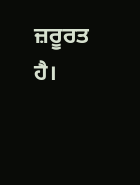ਜ਼ਰੂਰਤ ਹੈ।